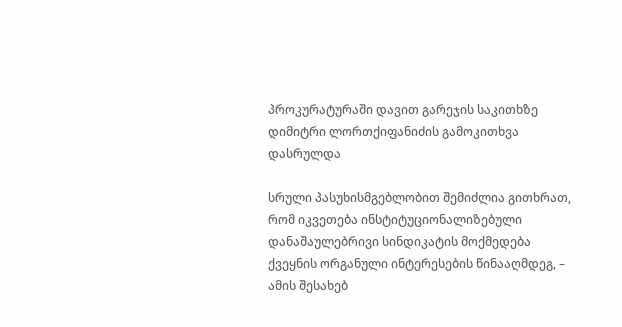პროკურატურაში დავით გარეჯის საკითხზე დიმიტრი ლორთქიფანიძის გამოკითხვა დასრულდა

სრული პასუხისმგებლობით შემიძლია გითხრათ, რომ იკვეთება ინსტიტუციონალიზებული დანაშაულებრივი სინდიკატის მოქმედება ქვეყნის ორგანული ინტერესების წინააღმდეგ, – ამის შესახებ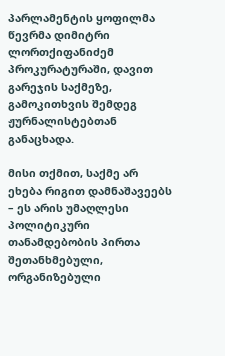პარლამენტის ყოფილმა წევრმა დიმიტრი ლორთქიფანიძემ პროკურატურაში, დავით გარეჯის საქმეზე, გამოკითხვის შემდეგ ჟურნალისტებთან განაცხადა.

მისი თქმით, საქმე არ ეხება რიგით დამნაშავეებს – ეს არის უმაღლესი პოლიტიკური თანამდებობის პირთა შეთანხმებული, ორგანიზებული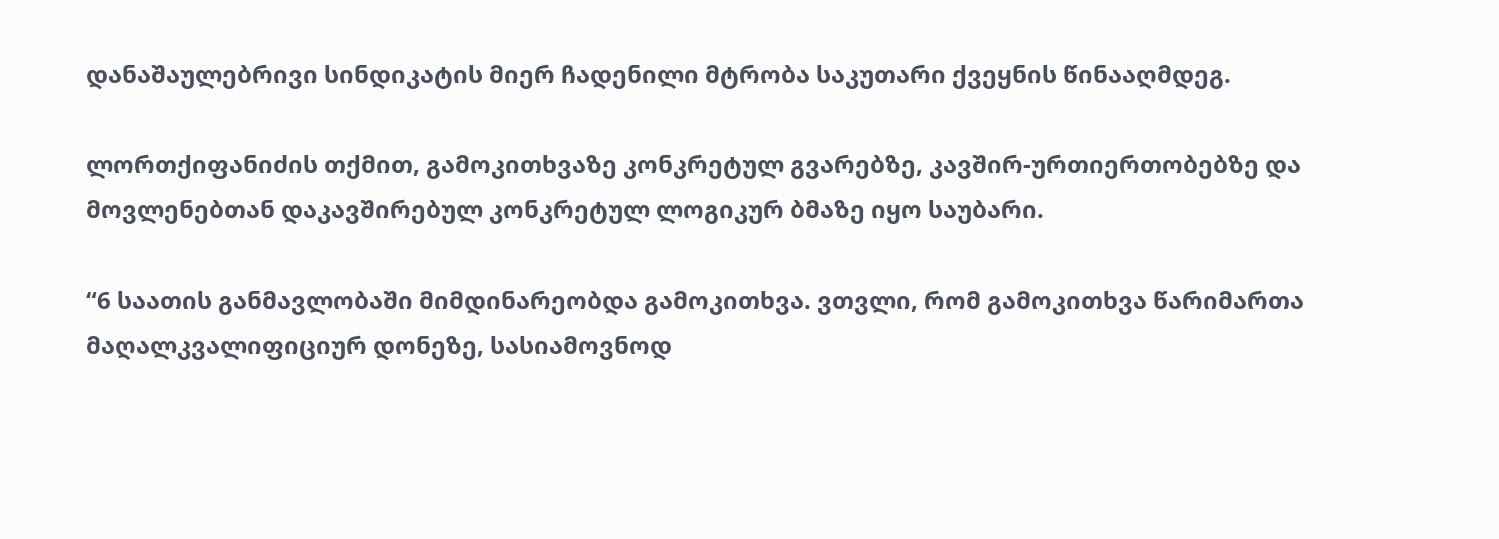დანაშაულებრივი სინდიკატის მიერ ჩადენილი მტრობა საკუთარი ქვეყნის წინააღმდეგ.

ლორთქიფანიძის თქმით, გამოკითხვაზე კონკრეტულ გვარებზე, კავშირ-ურთიერთობებზე და მოვლენებთან დაკავშირებულ კონკრეტულ ლოგიკურ ბმაზე იყო საუბარი.

“6 საათის განმავლობაში მიმდინარეობდა გამოკითხვა. ვთვლი, რომ გამოკითხვა წარიმართა მაღალკვალიფიციურ დონეზე, სასიამოვნოდ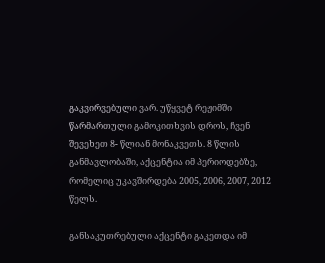გაკვირვებული ვარ. უწყვეტ რეჟიმში წარმართული გამოკითხვის დროს, ჩვენ შევეხეთ 8- წლიან მონაკვეთს. 8 წლის განმავლობაში, აქცენტია იმ პერიოდებზე, რომელიც უკავშირდება 2005, 2006, 2007, 2012 წელს.

განსაკუთრებული აქცენტი გაკეთდა იმ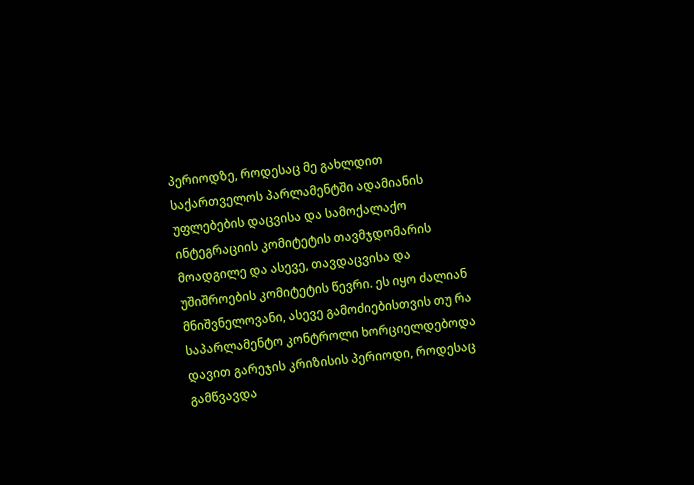პერიოდზე, როდესაც მე გახლდით საქართველოს პარლამენტში ადამიანის უფლებების დაცვისა და სამოქალაქო ინტეგრაციის კომიტეტის თავმჯდომარის მოადგილე და ასევე, თავდაცვისა და უშიშროების კომიტეტის წევრი. ეს იყო ძალიან მნიშვნელოვანი, ასევე გამოძიებისთვის თუ რა საპარლამენტო კონტროლი ხორციელდებოდა დავით გარეჯის კრიზისის პერიოდი, როდესაც გამწვავდა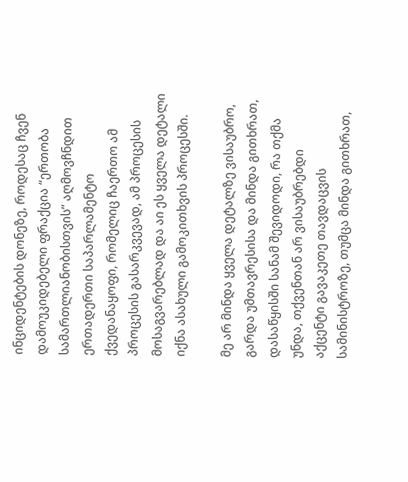ინციდენტების დონეზე, როდესაც ჩვენ დამოუკიდებელი ფრაქცია “ერთობა სამართლიანობისთვის” აღმოვჩნდით ერთადერთი საპარლამენტო ქვედანაყოფი, რომელიც ჩაერთო ამ პროცესის გასარკვევად, ამ პროცესის მოსაგვარებლად და აი ეს ყველა დეტალი იქნა ასახული გამოკითხვის პროცესში.

მე არ მინდა ყველა დეტალზე ვისაუბრო, გარდა უმთავრესისა და მინდა გითხრათ, დასაწყისში სანამ შევიდოდი, რა თქმა უნდა, თქვენთან არ ვისაუბრებდი აქცენტი გავაკეთე თავდაცვის სამინისტროზე, თუმცა მინდა გითხრათ,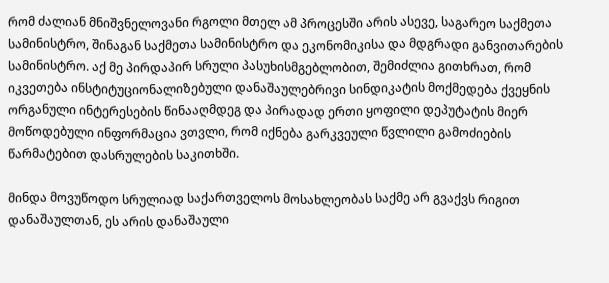რომ ძალიან მნიშვნელოვანი რგოლი მთელ ამ პროცესში არის ასევე, საგარეო საქმეთა სამინისტრო, შინაგან საქმეთა სამინისტრო და ეკონომიკისა და მდგრადი განვითარების სამინისტრო. აქ მე პირდაპირ სრული პასუხისმგებლობით, შემიძლია გითხრათ, რომ იკვეთება ინსტიტუციონალიზებული დანაშაულებრივი სინდიკატის მოქმედება ქვეყნის ორგანული ინტერესების წინააღმდეგ და პირადად ერთი ყოფილი დეპუტატის მიერ მოწოდებული ინფორმაცია ვთვლი, რომ იქნება გარკვეული წვლილი გამოძიების წარმატებით დასრულების საკითხში.

მინდა მოვუწოდო სრულიად საქართველოს მოსახლეობას საქმე არ გვაქვს რიგით დანაშაულთან, ეს არის დანაშაული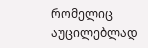რომელიც აუცილებლად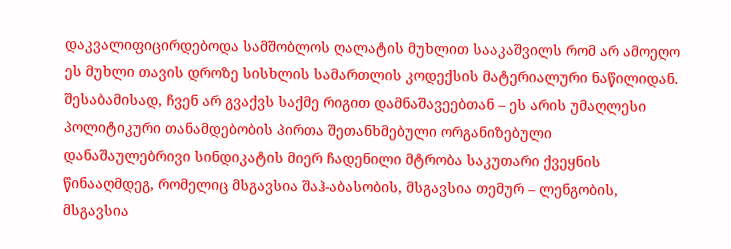დაკვალიფიცირდებოდა სამშობლოს ღალატის მუხლით სააკაშვილს რომ არ ამოეღო ეს მუხლი თავის დროზე სისხლის სამართლის კოდექსის მატერიალური ნაწილიდან. შესაბამისად, ჩვენ არ გვაქვს საქმე რიგით დამნაშავეებთან – ეს არის უმაღლესი პოლიტიკური თანამდებობის პირთა შეთანხმებული ორგანიზებული დანაშაულებრივი სინდიკატის მიერ ჩადენილი მტრობა საკუთარი ქვეყნის წინააღმდეგ, რომელიც მსგავსია შაჰ-აბასობის, მსგავსია თემურ – ლენგობის, მსგავსია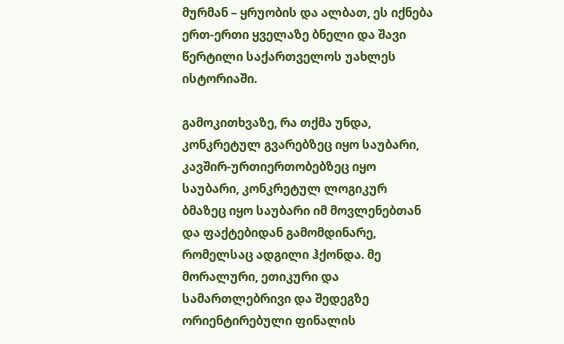მურმან – ყრუობის და ალბათ, ეს იქნება ერთ-ერთი ყველაზე ბნელი და შავი წერტილი საქართველოს უახლეს ისტორიაში.

გამოკითხვაზე, რა თქმა უნდა, კონკრეტულ გვარებზეც იყო საუბარი, კავშირ-ურთიერთობებზეც იყო საუბარი, კონკრეტულ ლოგიკურ ბმაზეც იყო საუბარი იმ მოვლენებთან და ფაქტებიდან გამომდინარე, რომელსაც ადგილი ჰქონდა. მე მორალური, ეთიკური და სამართლებრივი და შედეგზე ორიენტირებული ფინალის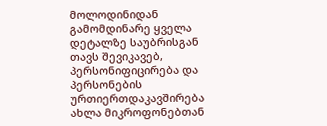მოლოდინიდან გამომდინარე ყველა დეტალზე საუბრისგან თავს შევიკავებ, პერსონიფიცირება და პერსონების ურთიერთდაკავშირება ახლა მიკროფონებთან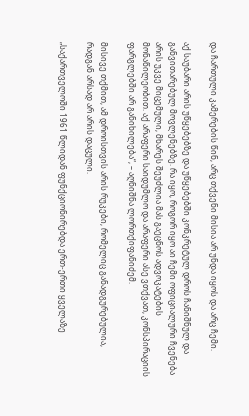და ჩართული კამერების წინ, არც თქვენი მისია არ უნდა იყოს და არც ჩემი.

აქ საუბარი არის უწყებებზე და უწყებებში კონკრეტულ დროს ჩანიშნულ და განვითარებულ მოვლენებზე. რა იყო, როგორ იყო აი ჩემი ოფიციალური ჩვენება არის უკვე მიცემული, მხარეს შეუძლია მას გაეცნოს ადვოკატების მონაწილეობით. აქ არაფერი საიდუმლო და არაფერი ასე ვთქვათ, კონსპირაციის ფარგლებში არ განიხილება“, – აღნიშნა ლორთქიფანიძემ.

მისივე თქმით, ამ დროისთვის არის რუკები, რომელიც განადგურებულია, რადგან არსად არ არის დაცული.

„საქართველოში 1961 წლიდან ფუნქციონირებდა ერთ-ერთი ყველაზე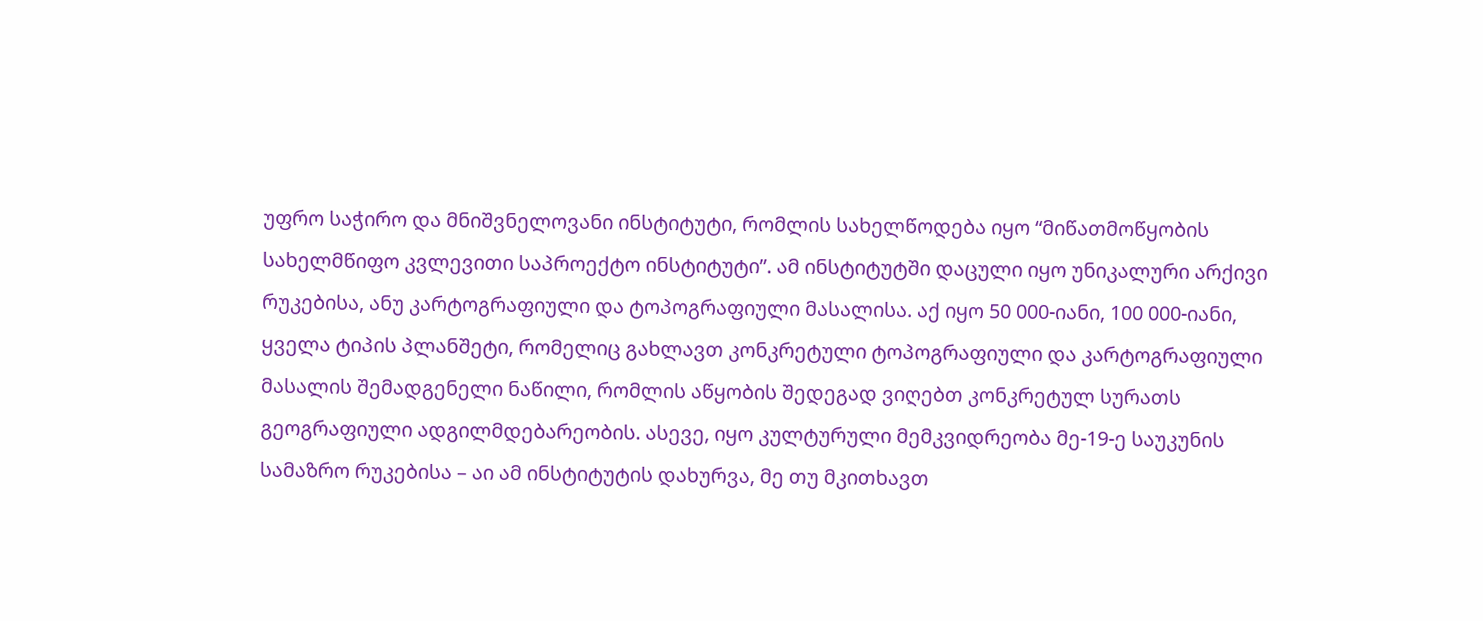უფრო საჭირო და მნიშვნელოვანი ინსტიტუტი, რომლის სახელწოდება იყო “მიწათმოწყობის სახელმწიფო კვლევითი საპროექტო ინსტიტუტი”. ამ ინსტიტუტში დაცული იყო უნიკალური არქივი რუკებისა, ანუ კარტოგრაფიული და ტოპოგრაფიული მასალისა. აქ იყო 50 000-იანი, 100 000-იანი, ყველა ტიპის პლანშეტი, რომელიც გახლავთ კონკრეტული ტოპოგრაფიული და კარტოგრაფიული მასალის შემადგენელი ნაწილი, რომლის აწყობის შედეგად ვიღებთ კონკრეტულ სურათს გეოგრაფიული ადგილმდებარეობის. ასევე, იყო კულტურული მემკვიდრეობა მე-19-ე საუკუნის სამაზრო რუკებისა – აი ამ ინსტიტუტის დახურვა, მე თუ მკითხავთ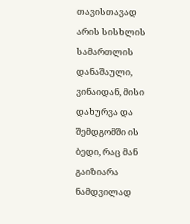თავისთავად არის სისხლის სამართლის დანაშაული, ვინაიდან, მისი დახურვა და შემდგომში ის ბედი, რაც მან გაიზიარა ნამდვილად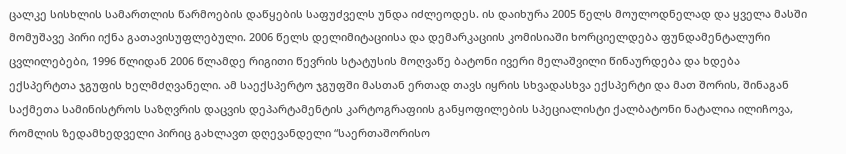ცალკე სისხლის სამართლის წარმოების დაწყების საფუძველს უნდა იძლეოდეს. ის დაიხურა 2005 წელს მოულოდნელად და ყველა მასში მომუშავე პირი იქნა გათავისუფლებული. 2006 წელს დელიმიტაციისა და დემარკაციის კომისიაში ხორციელდება ფუნდამენტალური ცვლილებები, 1996 წლიდან 2006 წლამდე რიგითი წევრის სტატუსის მოღვაწე ბატონი ივერი მელაშვილი წინაურდება და ხდება ექსპერტთა ჯგუფის ხელმძღვანელი. ამ საექსპერტო ჯგუფში მასთან ერთად თავს იყრის სხვადასხვა ექსპერტი და მათ შორის, შინაგან საქმეთა სამინისტროს საზღვრის დაცვის დეპარტამენტის კარტოგრაფიის განყოფილების სპეციალისტი ქალბატონი ნატალია ილიჩოვა, რომლის ზედამხედველი პირიც გახლავთ დღევანდელი “საერთაშორისო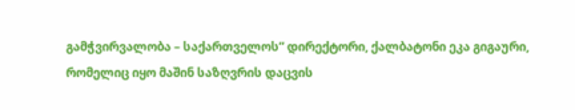გამჭვირვალობა – საქართველოს” დირექტორი, ქალბატონი ეკა გიგაური, რომელიც იყო მაშინ საზღვრის დაცვის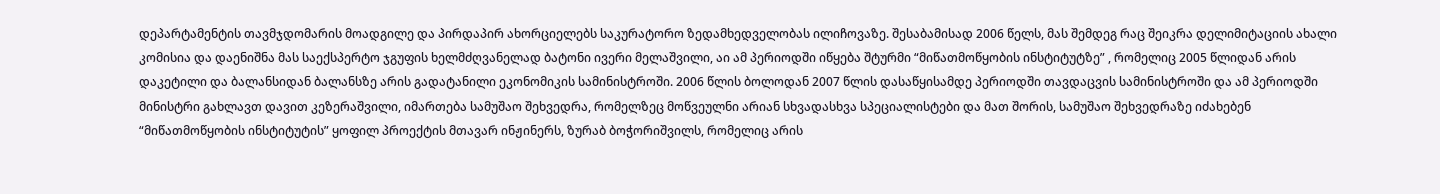დეპარტამენტის თავმჯდომარის მოადგილე და პირდაპირ ახორციელებს საკურატორო ზედამხედველობას ილიჩოვაზე. შესაბამისად 2006 წელს, მას შემდეგ რაც შეიკრა დელიმიტაციის ახალი კომისია და დაენიშნა მას საექსპერტო ჯგუფის ხელმძღვანელად ბატონი ივერი მელაშვილი, აი ამ პერიოდში იწყება შტურმი “მიწათმოწყობის ინსტიტუტზე” , რომელიც 2005 წლიდან არის დაკეტილი და ბალანსიდან ბალანსზე არის გადატანილი ეკონომიკის სამინისტროში. 2006 წლის ბოლოდან 2007 წლის დასაწყისამდე პერიოდში თავდაცვის სამინისტროში და ამ პერიოდში მინისტრი გახლავთ დავით კეზერაშვილი, იმართება სამუშაო შეხვედრა, რომელზეც მოწვეულნი არიან სხვადასხვა სპეციალისტები და მათ შორის, სამუშაო შეხვედრაზე იძახებენ “მიწათმოწყობის ინსტიტუტის” ყოფილ პროექტის მთავარ ინჟინერს, ზურაბ ბოჭორიშვილს, რომელიც არის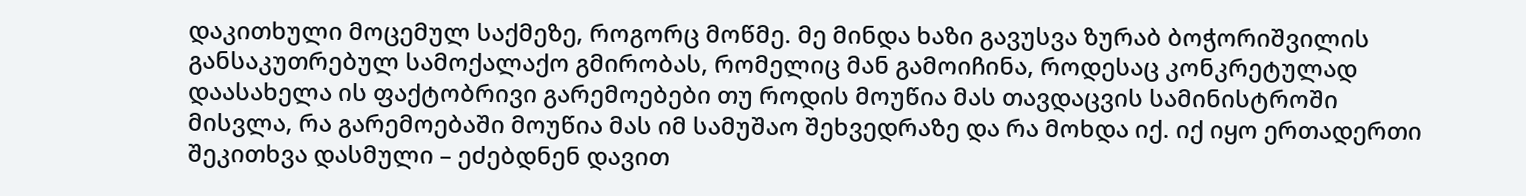დაკითხული მოცემულ საქმეზე, როგორც მოწმე. მე მინდა ხაზი გავუსვა ზურაბ ბოჭორიშვილის განსაკუთრებულ სამოქალაქო გმირობას, რომელიც მან გამოიჩინა, როდესაც კონკრეტულად დაასახელა ის ფაქტობრივი გარემოებები თუ როდის მოუწია მას თავდაცვის სამინისტროში მისვლა, რა გარემოებაში მოუწია მას იმ სამუშაო შეხვედრაზე და რა მოხდა იქ. იქ იყო ერთადერთი შეკითხვა დასმული – ეძებდნენ დავით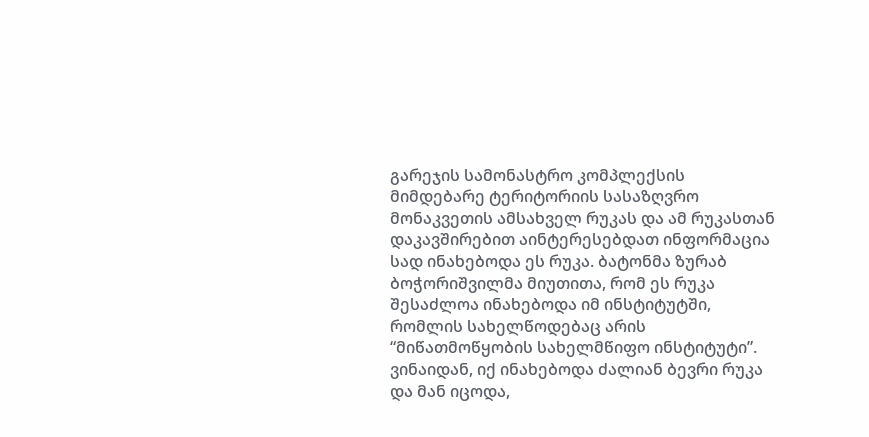გარეჯის სამონასტრო კომპლექსის მიმდებარე ტერიტორიის სასაზღვრო მონაკვეთის ამსახველ რუკას და ამ რუკასთან დაკავშირებით აინტერესებდათ ინფორმაცია სად ინახებოდა ეს რუკა. ბატონმა ზურაბ ბოჭორიშვილმა მიუთითა, რომ ეს რუკა შესაძლოა ინახებოდა იმ ინსტიტუტში, რომლის სახელწოდებაც არის “მიწათმოწყობის სახელმწიფო ინსტიტუტი”. ვინაიდან, იქ ინახებოდა ძალიან ბევრი რუკა და მან იცოდა,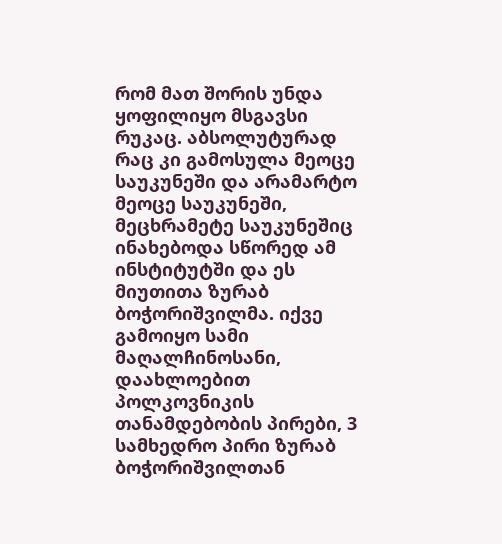რომ მათ შორის უნდა ყოფილიყო მსგავსი რუკაც. აბსოლუტურად რაც კი გამოსულა მეოცე საუკუნეში და არამარტო მეოცე საუკუნეში, მეცხრამეტე საუკუნეშიც ინახებოდა სწორედ ამ ინსტიტუტში და ეს მიუთითა ზურაბ ბოჭორიშვილმა. იქვე გამოიყო სამი მაღალჩინოსანი, დაახლოებით პოლკოვნიკის თანამდებობის პირები, 3 სამხედრო პირი ზურაბ ბოჭორიშვილთან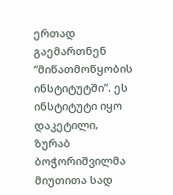ერთად გაემართნენ “მიწათმოწყობის ინსტიტუტში”. ეს ინსტიტუტი იყო დაკეტილი, ზურაბ ბოჭორიშვილმა მიუთითა სად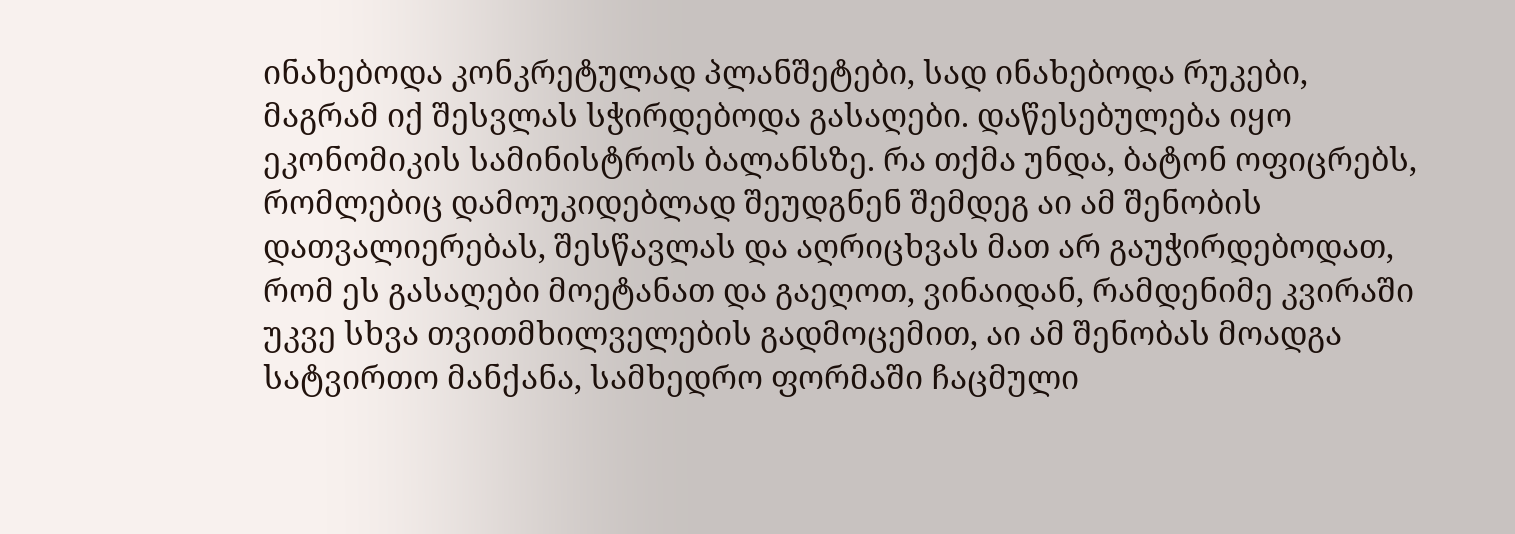ინახებოდა კონკრეტულად პლანშეტები, სად ინახებოდა რუკები, მაგრამ იქ შესვლას სჭირდებოდა გასაღები. დაწესებულება იყო ეკონომიკის სამინისტროს ბალანსზე. რა თქმა უნდა, ბატონ ოფიცრებს, რომლებიც დამოუკიდებლად შეუდგნენ შემდეგ აი ამ შენობის დათვალიერებას, შესწავლას და აღრიცხვას მათ არ გაუჭირდებოდათ, რომ ეს გასაღები მოეტანათ და გაეღოთ, ვინაიდან, რამდენიმე კვირაში უკვე სხვა თვითმხილველების გადმოცემით, აი ამ შენობას მოადგა სატვირთო მანქანა, სამხედრო ფორმაში ჩაცმული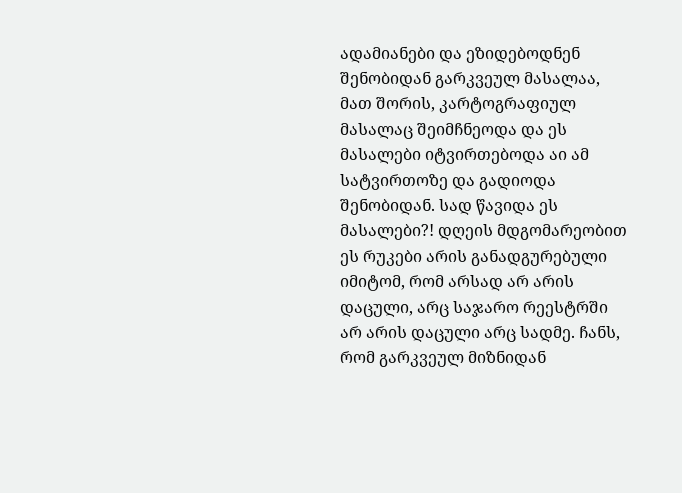ადამიანები და ეზიდებოდნენ შენობიდან გარკვეულ მასალაა, მათ შორის, კარტოგრაფიულ მასალაც შეიმჩნეოდა და ეს მასალები იტვირთებოდა აი ამ სატვირთოზე და გადიოდა შენობიდან. სად წავიდა ეს მასალები?! დღეის მდგომარეობით ეს რუკები არის განადგურებული იმიტომ, რომ არსად არ არის დაცული, არც საჯარო რეესტრში არ არის დაცული არც სადმე. ჩანს, რომ გარკვეულ მიზნიდან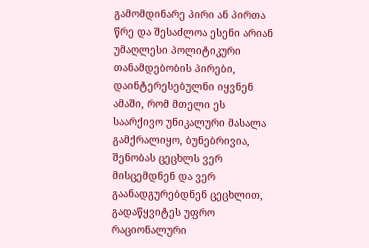გამომდინარე პირი ან პირთა წრე და შესაძლოა ესენი არიან უმაღლესი პოლიტიკური თანამდებობის პირები, დაინტერესებულნი იყვნენ ამაში, რომ მთელი ეს საარქივო უნიკალური მასალა გამქრალიყო, ბუნებრივია, შენობას ცეცხლს ვერ მისცემდნენ და ვერ გაანადგურებდნენ ცეცხლით, გადაწყვიტეს უფრო რაციონალური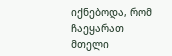იქნებოდა, რომ ჩაეყარათ მთელი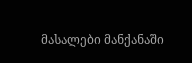მასალები მანქანაში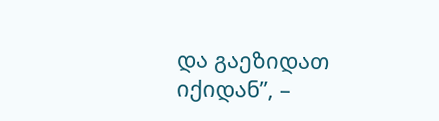და გაეზიდათ იქიდან”, –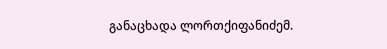განაცხადა ლორთქიფანიძემ.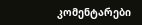კომენტარები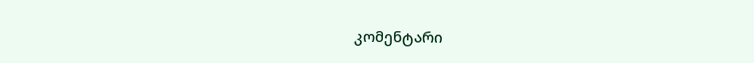კომენტარი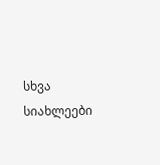სხვა სიახლეები